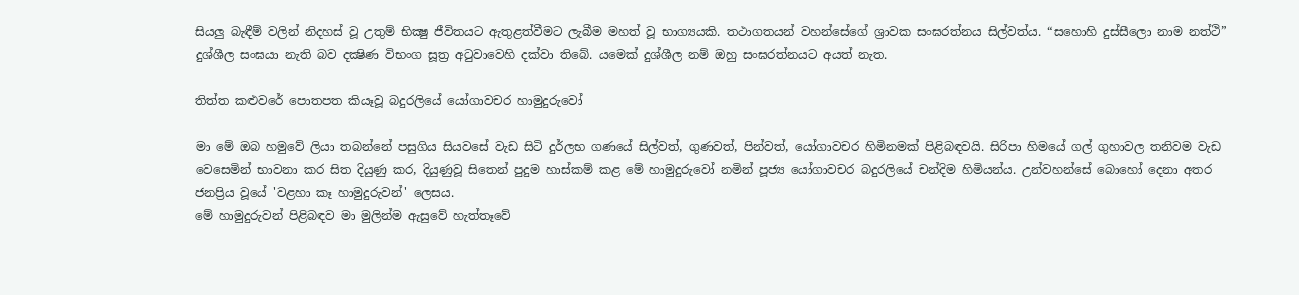සියලු බැඳීම් වලින් නිදහස් වූ උතුම් භික්‍ෂු ජීවිතයට ඇතුළත්වීමට ලැබීම මහත් වූ භාග්‍යයකි. තථාගතයන් වහන්සේගේ ශ්‍රාවක සංඝරත්නය සිල්වත්ය. “සහොහි දුස්සීලො නාම නත්ථි” දුශ්ශීල සංඝයා නැති බව දක්‍ෂිණ විභංග සූත්‍ර අටුවාවෙහි දක්වා තිබේ. යමෙක් දුශ්ශීල නම් ඔහු සංඝරත්නයට අයත් නැත.

තිත්ත කළුවරේ පොතපත කියෑවූ බදුරලියේ යෝගාවචර හාමුදුරුවෝ

මා මේ ඔබ හමුවේ ලියා තබන්නේ පසුගිය සියවසේ වැඩ සිටි දුර්ලභ ගණයේ සිල්වත්, ගුණවත්, පින්වත්, යෝගාවචර හිමිනමක්‌ පිළිබඳවයි. සිරිපා හිමයේ ගල් ගුහාවල තනිවම වැඩ වෙසෙමින් භාවනා කර සිත දියුණු කර, දියුණුවූ සිතෙන් පුදුම හාස්‌කම් කළ මේ හාමුදුරුවෝ නමින් පූජ්‍ය යෝගාවචර බදුරලියේ චන්දිම හිමියන්ය. උන්වහන්සේ බොහෝ දෙනා අතර ජනප්‍රිය වූයේ 'වළහා කෑ හාමුදුරුවන්' ලෙසය.
මේ හාමුදුරුවන් පිළිබඳව මා මුලින්ම ඇසුවේ හැත්තෑවේ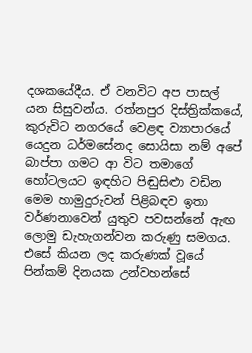දශකයේදීය. ඒ වනවිට අප පාසල් යන සිසුවන්ය. රත්නපුර දිස්‌ත්‍රික්‌කයේ, කුරුවිට නගරයේ වෙළඳ ව්‍යාපාරයේ යෙදුන ධර්මසේනද සොයිසා නම් අපේ බාප්පා ගමට ආ විට තමාගේ හෝටලයට ඉඳහිට පිඬුසිළුා වඩින මෙම හාමුදුරුවන් පිළිබඳව ඉතා වර්ණනාවෙන් යුතුව පවසන්නේ ඇඟ ලොමු ඩැහැගන්වන කරුණු සමගය. එසේ කියන ලද කරුණක්‌ වූයේ පින්කම් දිනයක උන්වහන්සේ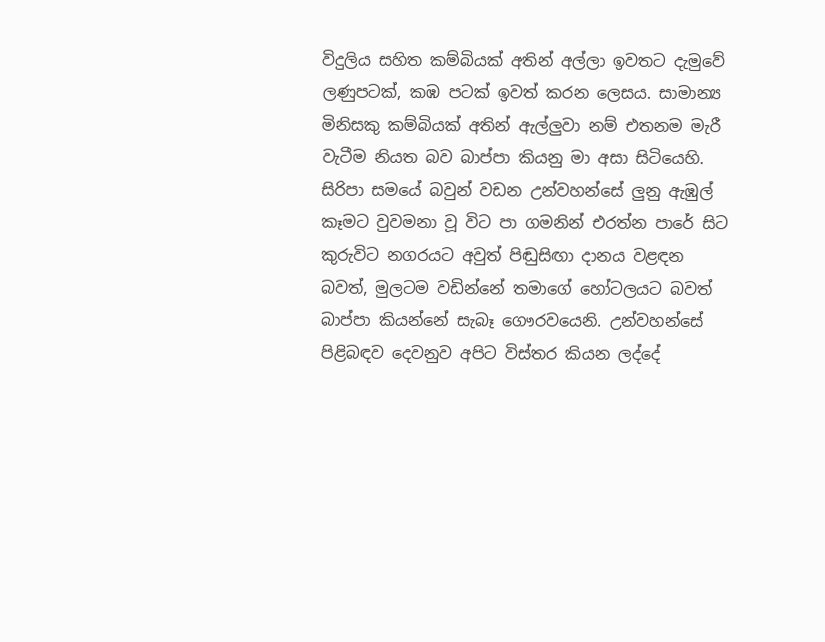විදුලිය සහිත කම්බියක්‌ අතින් අල්ලා ඉවතට දැමුවේ ලණුපටක්‌, කඹ පටක්‌ ඉවත් කරන ලෙසය. සාමාන්‍ය මිනිසකු කම්බියක්‌ අතින් ඇල්ලුවා නම් එතනම මැරී වැටීම නියත බව බාප්පා කියනු මා අසා සිටියෙහි. සිරිපා සමයේ බවුන් වඩන උන්වහන්සේ ලුනු ඇඹුල් කෑමට වුවමනා වූ විට පා ගමනින් එරත්න පාරේ සිට කුරුවිට නගරයට අවුත් පිඬුසිඟා දානය වළඳන බවත්, මුලටම වඩින්නේ තමාගේ හෝටලයට බවත් බාප්පා කියන්නේ සැබෑ ගෞරවයෙනි. උන්වහන්සේ පිළිබඳව දෙවනුව අපිට විස්‌තර කියන ලද්දේ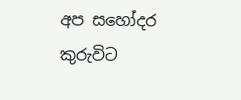අප සහෝදර කුරුවිට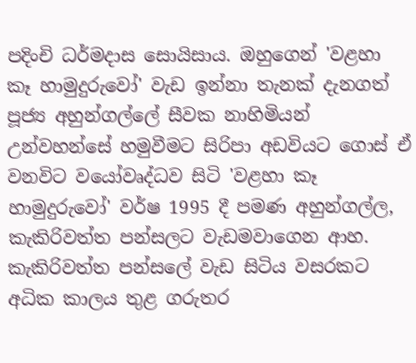පදිංචි ධර්මදාස සොයිසාය. ඔහුගෙන් 'වළහා කෑ හාමුදුරුවෝ' වැඩ ඉන්නා තැනක්‌ දැනගත් පූජ්‍ය අහුන්ගල්ලේ සීවක නාහිමියන් උන්වහන්සේ හමුවීමට සිරිපා අඩවියට ගොස්‌ ඒ වනවිට වයෝවෘද්ධව සිටි 'වළහා කෑ හාමුදුරුවෝ' වර්ෂ 1995 දී පමණ අහුන්ගල්ල, කැකිරිවත්ත පන්සලට වැඩමවාගෙන ආහ.
කැකිරිවත්ත පන්සලේ වැඩ සිටිය වසරකට අධික කාලය තුළ ගරුතර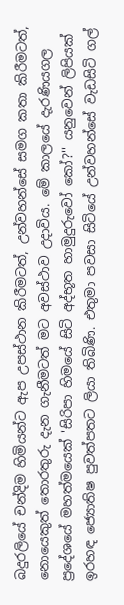බදුරලියේ චන්දිම හිමියන්ට ඇප උපස්‌ථාන කිරීමටත්, උන්වහන්සේ සමග කතා කිරීමටත්, නොයෙකුත් තොරතුරු දැන ගැනීමටත් මට අවස්‌ථාව උදාවිය. මේ කාලයේ දැරණියගල ප්‍රදේශයේ මහත්මයෙක්‌ 'සිරිපා හිමයේ සිටි අද්භූත හාමුදුරුවෝ කෝ?'' යනුවෙන් ලිපියක්‌ ඉරහඳ ජ්‍යොතිෂ පුවත්පතට ලියා තිබිණි. එතුමා පවසා සිටියේ උන්වහන්සේ වැඩසිටි ගල්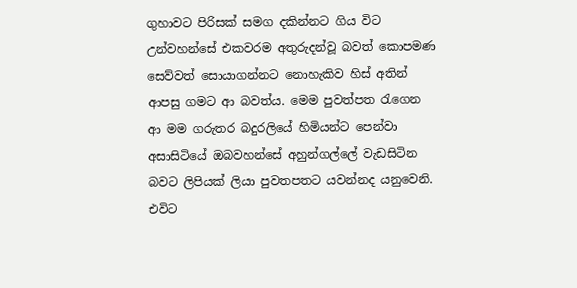ගුහාවට පිරිසක්‌ සමග දකින්නට ගිය විට උන්වහන්සේ එකවරම අතුරුදන්වූ බවත් කොපමණ සෙව්වත් සොයාගන්නට නොහැකිව හිස්‌ අතින් ආපසු ගමට ආ බවත්ය. මෙම පුවත්පත රැගෙන ආ මම ගරුතර බදුරලියේ හිමියන්ට පෙන්වා අසාසිටියේ ඔබවහන්සේ අහුන්ගල්ලේ වැඩසිටින බවට ලිපියක්‌ ලියා පුවතපතට යවන්නද යනුවෙනි. එවිට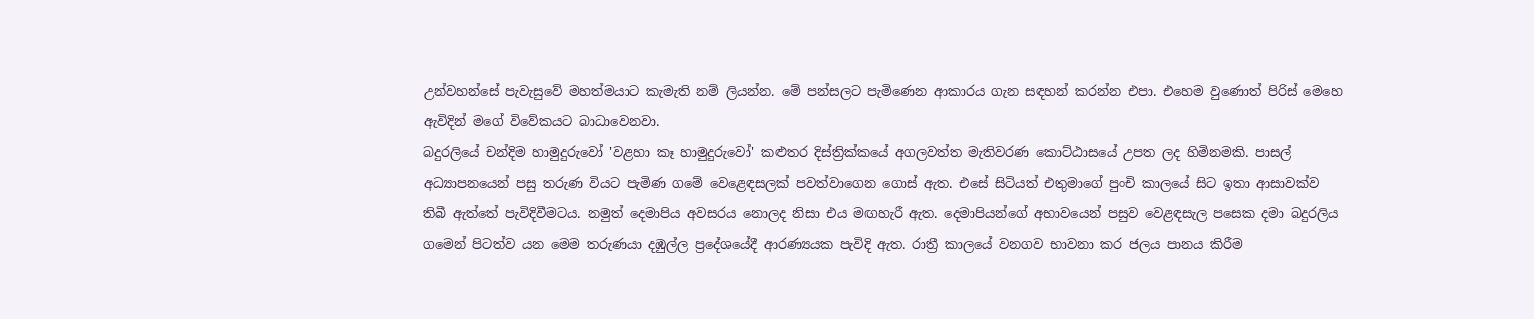උන්වහන්සේ පැවැසුවේ මහත්මයාට කැමැති නම් ලියන්න. මේ පන්සලට පැමිණෙන ආකාරය ගැන සඳහන් කරන්න එපා. එහෙම වුණොත් පිරිස්‌ මෙහෙ ඇවිදින් මගේ විවේකයට බාධාවෙනවා.
බදුරලියේ චන්දිම හාමුදුරුවෝ 'වළහා කෑ හාමුදුරුවෝ' කළුතර දිස්‌ත්‍රික්‌කයේ අගලවත්ත මැතිවරණ කොට්‌ඨාසයේ උපත ලද හිමිනමකි. පාසල් අධ්‍යාපනයෙන් පසු තරුණ වියට පැමිණ ගමේ වෙළෙඳසලක්‌ පවත්වාගෙන ගොස්‌ ඇත. එසේ සිටියත් එතුමාගේ පුංචි කාලයේ සිට ඉතා ආසාවක්‌ව තිබී ඇත්තේ පැවිදිවීමටය. නමුත් දෙමාපිය අවසරය නොලද නිසා එය මඟහැරී ඇත. දෙමාපියන්ගේ අභාවයෙන් පසුව වෙළඳසැල පසෙක දමා බදුරලිය ගමෙන් පිටත්ව යන මෙම තරුණයා දඹුල්ල ප්‍රදේශයේදී ආරණ්‍යයක පැවිදි ඇත. රාත්‍රී කාලයේ වනගව භාවනා කර ජලය පානය කිරීම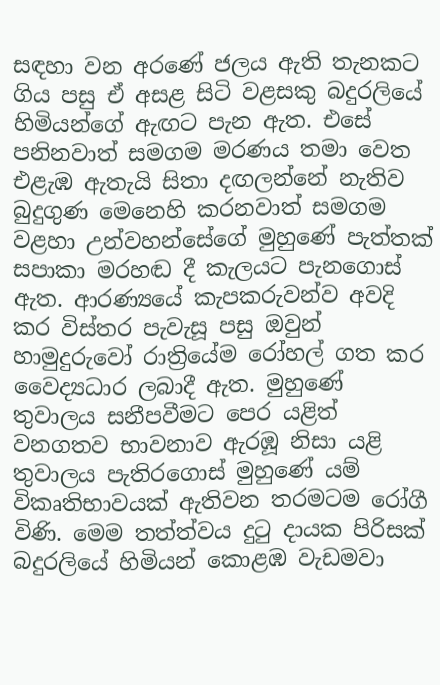සඳහා වන අරණේ ජලය ඇති තැනකට ගිය පසු ඒ අසළ සිටි වළසකු බදුරලියේ හිමියන්ගේ ඇඟට පැන ඇත. එසේ පනිනවාත් සමගම මරණය තමා වෙත එළැඹ ඇතැයි සිතා දඟලන්නේ නැතිව බුදුගුණ මෙනෙහි කරනවාත් සමගම වළහා උන්වහන්සේගේ මුහුණේ පැත්තක්‌ සපාකා මරහඬ දී කැලයට පැනගොස්‌ ඇත. ආරණ්‍යයේ කැපකරුවන්ව අවදි කර විස්‌තර පැවැසූ පසු ඔවුන් හාමුදුරුවෝ රාත්‍රියේම රෝහල් ගත කර වෛද්‍යධාර ලබාදී ඇත. මුහුණේ තුවාලය සනීපවීමට පෙර යළිත් වනගතව භාවනාව ඇරඹූ නිසා යළි තුවාලය පැතිරගොස්‌ මුහුණේ යම් විකෘතිභාවයක්‌ ඇතිවන තරමටම රෝගී විණි. මෙම තත්ත්වය දුටු දායක පිරිසක්‌ බදුරලියේ හිමියන් කොළඹ වැඩමවා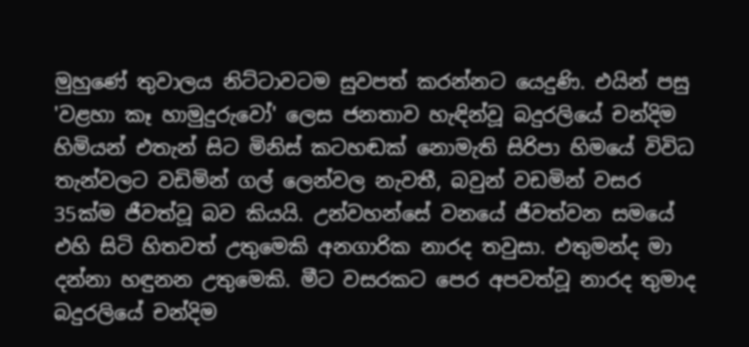මුහුණේ තුවාලය නිට්‌ටාවටම සුවපත් කරන්නට යෙදුණි. එයින් පසු 'වළහා කෑ හාමුදුරුවෝ' ලෙස ජනතාව හැඳින්වූ බදුරලියේ චන්දිම හිමියන් එතැන් සිට මිනිස්‌ කටහඬක්‌ නොමැති සිරිපා හිමයේ විවිධ තැන්වලට වඩිමින් ගල් ලෙන්වල නැවතී, බවුන් වඩමින් වසර 35ක්‌ම ජීවත්වූ බව කියයි. උන්වහන්සේ වනයේ ජීවත්වන සමයේ එහි සිටි හිතවත් උතුමෙකි අනගාරික නාරද තවුසා. එතුමන්ද මා දන්නා හඳුනන උතුමෙකි. මීට වසරකට පෙර අපවත්වූ නාරද තුමාද බදුරලියේ චන්දිම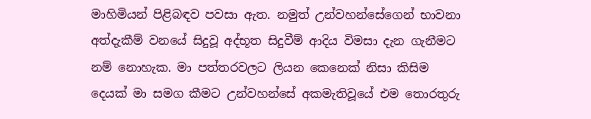මාහිමියන් පිළිබඳව පවසා ඇත. නමුත් උන්වහන්සේගෙන් භාවනා අත්දැකීම් වනයේ සිදුවූ අද්භූත සිදුවීම් ආදිය විමසා දැන ගැනීමට නම් නොහැක. මා පත්තරවලට ලියන කෙනෙක්‌ නිසා කිසිම දෙයක්‌ මා සමග කීමට උන්වහන්සේ අකමැතිවූයේ එම තොරතුරු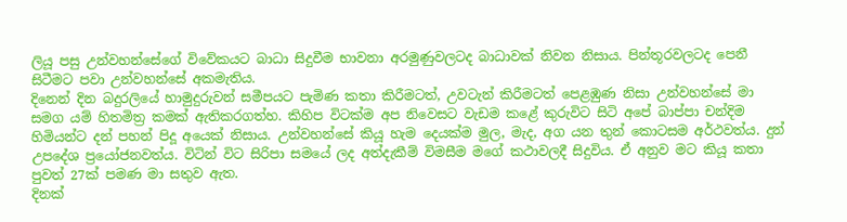ලියූ පසු උන්වහන්සේගේ විවේකයට බාධා සිදුවීම භාවනා අරමුණුවලටද බාධාවක්‌ නිවන නිසාය. පින්තූරවලටද පෙනී සිටීමට පවා උන්වහන්සේ අකමැතිය.
දිනෙන් දින බදුරලියේ හාමුදුරුවන් සමීපයට පැමිණ කතා කිරීමටත්, උවටැන් කිරීමටත් පෙළඹුණ නිසා උන්වහන්සේ මා සමග යම් හිතමිත්‍ර කමක්‌ ඇතිකරගත්හ. කිහිප විටක්‌ම අප නිවෙසට වැඩම කළේ කුරුවිට සිටි අපේ බාප්පා චන්දිම හිමියන්ට දන් පහන් පිදූ අයෙක්‌ නිසාය. උන්වහන්සේ කියූ හැම දෙයක්‌ම මුල, මැද, අග යන තුන් කොටසම අර්ථවත්ය. දුන් උපදේශ ප්‍රයෝජනවත්ය. විටින් විට සිරිපා සමයේ ලද අත්දැකීම් විමසීම මගේ කථාවලදී සිදුවිය. ඒ අනුව මට කියූ කතා පුවත් 27ක්‌ පමණ මා සතුව ඇත.
දිනක්‌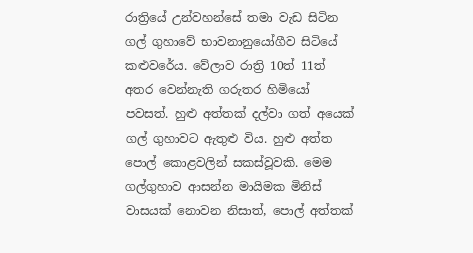රාත්‍රියේ උන්වහන්සේ තමා වැඩ සිටින ගල් ගුහාවේ භාවනානුයෝගීව සිටියේ කළුවරේය. වේලාව රාත්‍රි 10ත් 11ත් අතර වෙන්නැති ගරුතර හිමියෝ පවසත්. හුළු අත්තක්‌ දල්වා ගත් අයෙක්‌ ගල් ගුහාවට ඇතුළු විය. හුළු අත්ත පොල් කොළවලින් සකස්‌වූවකි. මෙම ගල්ගුහාව ආසන්න මායිමක මිනිස්‌ වාසයක්‌ නොවන නිසාත්, පොල් අත්තක්‌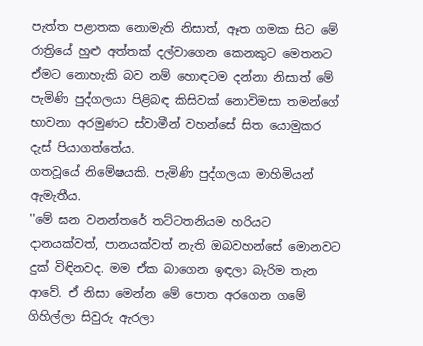පැත්ත පළාතක නොමැති නිසාත්, ඈත ගමක සිට මේ රාත්‍රියේ හුළු අත්තක්‌ දල්වාගෙන කෙනකුට මෙතනට ඒමට නොහැකි බව නම් හොඳටම දන්නා නිසාත් මේ පැමිණි පුද්ගලයා පිළිබඳ කිසිවක්‌ නොවිමසා තමන්ගේ භාවනා අරමුණට ස්‌වාමීන් වහන්සේ සිත යොමුකර දැස්‌ පියාගත්තේය.
ගතවූයේ නිමේෂයකි. පැමිණි පුද්ගලයා මාහිමියන් ඇමැතීය.
''මේ ඝන වනන්තරේ තට්‌ටතනියම හරියට දානයක්‌වත්, පානයක්‌වත් නැති ඔබවහන්සේ මොනවට දුක්‌ විඳිනවද. මම ඒක බාගෙන ඉඳලා බැරිම තැන ආවේ. ඒ නිසා මෙන්න මේ පොත අරගෙන ගමේ ගිහිල්ලා සිවුරු ඇරලා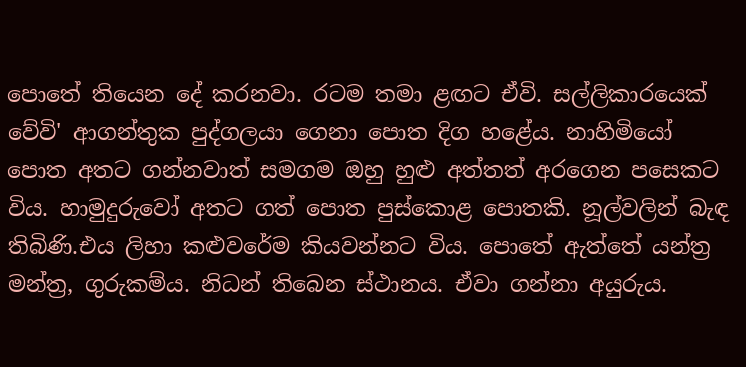පොතේ තියෙන දේ කරනවා. රටම තමා ළඟට ඒවි. සල්ලිකාරයෙක්‌ වේවි' ආගන්තුක පුද්ගලයා ගෙනා පොත දිග හළේය. නාහිමියෝ පොත අතට ගන්නවාත් සමගම ඔහු හුළු අත්තත් අරගෙන පසෙකට විය. හාමුදුරුවෝ අතට ගත් පොත පුස්‌කොළ පොතකි. නූල්වලින් බැඳ තිබිණි.එය ලිහා කළුවරේම කියවන්නට විය. පොතේ ඇත්තේ යන්ත්‍ර මන්ත්‍ර, ගුරුකම්ය. නිධන් තිබෙන ස්‌ථානය. ඒවා ගන්නා අයුරුය.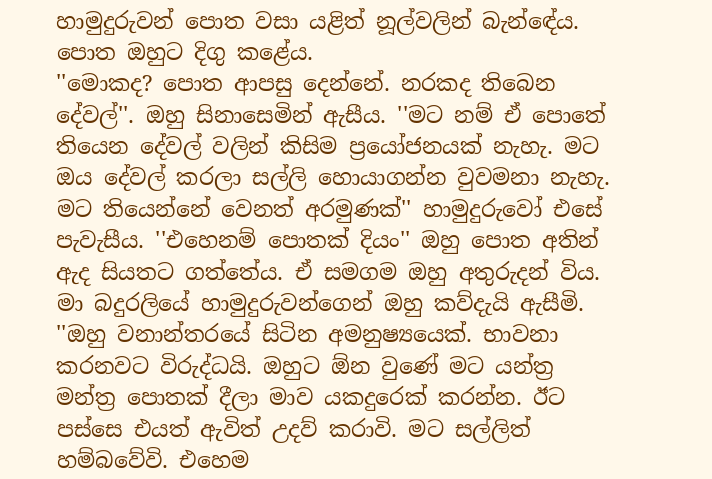හාමුදුරුවන් පොත වසා යළිත් නූල්වලින් බැන්ඳේය. පොත ඔහුට දිගු කළේය.
''මොකද? පොත ආපසු දෙන්නේ. නරකද තිබෙන දේවල්''. ඔහු සිනාසෙමින් ඇසීය. ''මට නම් ඒ පොතේ තියෙන දේවල් වලින් කිසිම ප්‍රයෝජනයක්‌ නැහැ. මට ඔය දේවල් කරලා සල්ලි හොයාගන්න වුවමනා නැහැ. මට තියෙන්නේ වෙනත් අරමුණක්‌'' හාමුදුරුවෝ එසේ පැවැසීය. ''එහෙනම් පොතක්‌ දියං'' ඔහු පොත අතින් ඇද සියතට ගත්තේය. ඒ සමගම ඔහු අතුරුදන් විය.
මා බදුරලියේ හාමුදුරුවන්ගෙන් ඔහු කව්දැයි ඇසීමි. ''ඔහු වනාන්තරයේ සිටින අමනුෂ්‍යයෙක්‌. භාවනා කරනවට විරුද්ධයි. ඔහුට ඕන වුණේ මට යන්ත්‍ර මන්ත්‍ර පොතක්‌ දීලා මාව යකදුරෙක්‌ කරන්න. ඊට පස්‌සෙ එයත් ඇවිත් උදව් කරාවි. මට සල්ලිත් හම්බවේවි. එහෙම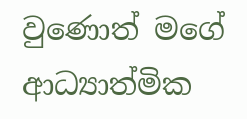වුණොත් මගේ ආධ්‍යාත්මික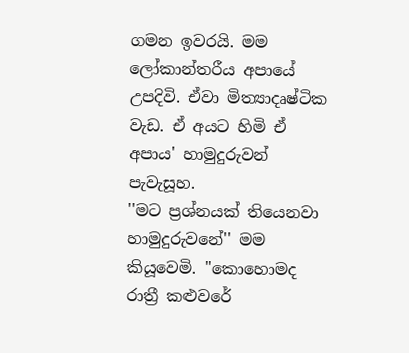ගමන ඉවරයි. මම ලෝකාන්තරීය අපායේ උපදිවි. ඒවා මිත්‍යාදෘෂ්ටික වැඩ. ඒ අයට හිමි ඒ අපාය' හාමුදුරුවන් පැවැසූහ.
''මට ප්‍රශ්නයක්‌ තියෙනවා හාමුදුරුවනේ'' මම කියූවෙමි. ''කොහොමද රාත්‍රී කළුවරේ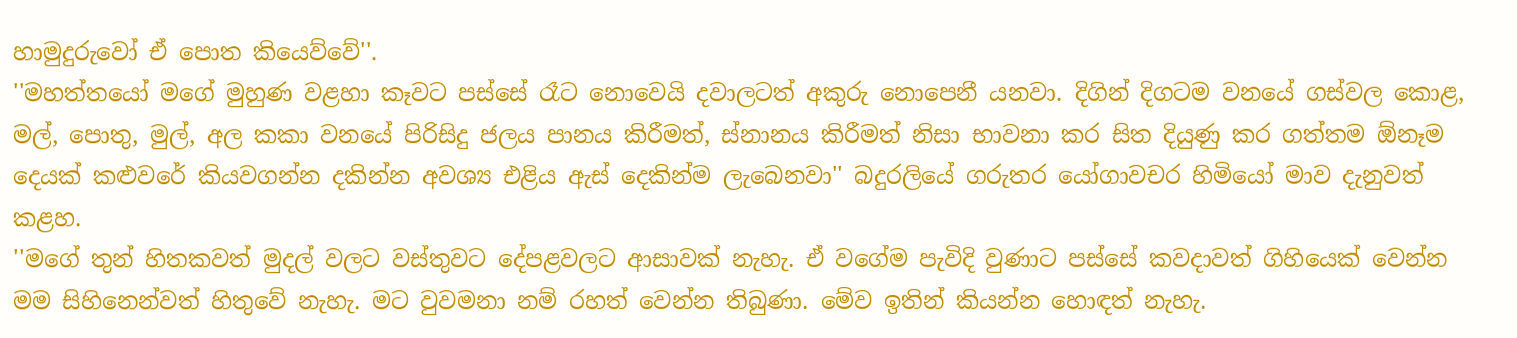හාමුදුරුවෝ ඒ පොත කියෙව්වේ''.
''මහත්තයෝ මගේ මුහුණ වළහා කෑවට පස්‌සේ රෑට නොවෙයි දවාලටත් අකුරු නොපෙනී යනවා. දිගින් දිගටම වනයේ ගස්‌වල කොළ, මල්, පොතු, මුල්, අල කකා වනයේ පිරිසිදු ජලය පානය කිරීමත්, ස්‌නානය කිරීමත් නිසා භාවනා කර සිත දියුණු කර ගත්තම ඕනෑම දෙයක්‌ කළුවරේ කියවගන්න දකින්න අවශ්‍ය එළිය ඇස්‌ දෙකින්ම ලැබෙනවා'' බදුරලියේ ගරුතර යෝගාවචර හිමියෝ මාව දැනුවත් කළහ.
''මගේ තුන් හිතකවත් මුදල් වලට වස්‌තුවට දේපළවලට ආසාවක්‌ නැහැ. ඒ වගේම පැවිදි වුණාට පස්‌සේ කවදාවත් ගිහියෙක්‌ වෙන්න මම සිහිනෙන්වත් හිතුවේ නැහැ. මට වුවමනා නම් රහත් වෙන්න තිබුණා. මේව ඉතින් කියන්න හොඳත් නැහැ.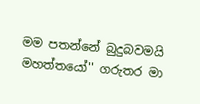මම පතන්නේ බුදුබවමයි මහත්තයෝ'' ගරුතර මා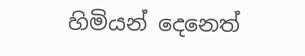හිමියන් දෙනෙත්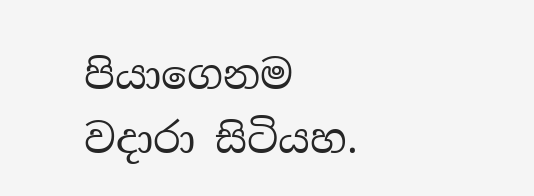පියාගෙනම වදාරා සිටියහ.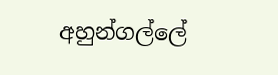අහුන්ගල්ලේ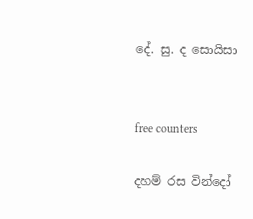දේ. සු. ද සොයිසා


free counters

දහම් රස වින්දෝ